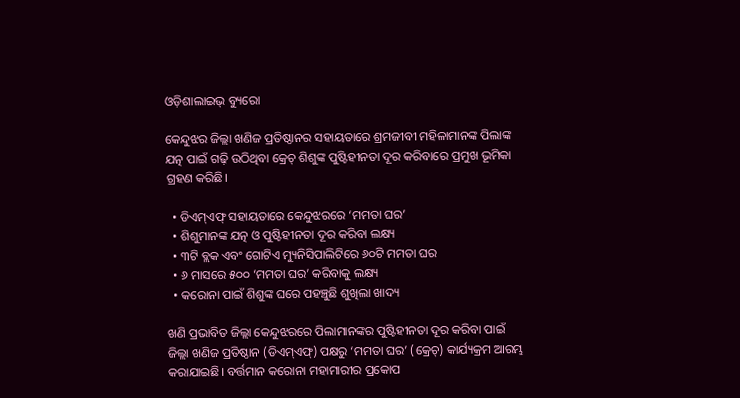ଓଡ଼ିଶାଲାଇଭ୍‌ ବ୍ୟୁରୋ

କେନ୍ଦୁଝର ଜିଲ୍ଲା ଖଣିଜ ପ୍ରତିଷ୍ଠାନର ସହାୟତାରେ ଶ୍ରମଜୀବୀ ମହିଳାମାନଙ୍କ ପିଲାଙ୍କ ଯତ୍ନ ପାଇଁ ଗଢ଼ି ଉଠିଥିବା କ୍ରେଚ୍‌ ଶିଶୁଙ୍କ ପୁଷ୍ଟିହୀନତା ଦୂର କରିବାରେ ପ୍ରମୁଖ ଭୂମିକା ଗ୍ରହଣ କରିଛି।

  • ଡିଏମ୍‌ଏଫ୍‌ ସହାୟତାରେ କେନ୍ଦୁଝରରେ ‘ମମତା ଘର’
  • ଶିଶୁମାନଙ୍କ ଯତ୍ନ ଓ ପୁଷ୍ଟିହୀନତା ଦୂର କରିବା ଲକ୍ଷ୍ୟ
  • ୩ଟି ବ୍ଲକ ଏବଂ ଗୋଟିଏ ମ୍ୟୁନିସିପାଲିଟିରେ ୬୦ଟି ମମତା ଘର
  • ୬ ମାସରେ ୫୦୦ ‘ମମତା ଘର’ କରିବାକୁ ଲକ୍ଷ୍ୟ
  • କରୋନା ପାଇଁ ଶିଶୁଙ୍କ ଘରେ ପହଞ୍ଚୁଛି ଶୁଖିଲା ଖାଦ୍ୟ

ଖଣି ପ୍ରଭାବିତ ଜିଲ୍ଲା କେନ୍ଦୁଝରରେ ପିଲାମାନଙ୍କର ପୁଷ୍ଟିହୀନତା ଦୂର କରିବା ପାଇଁ ଜିଲ୍ଲା ଖଣିଜ ପ୍ରତିଷ୍ଠାନ (ଡିଏମ୍‌ଏଫ୍‌) ପକ୍ଷରୁ ‘ମମତା ଘର’ (କ୍ରେଚ୍‌) କାର୍ଯ୍ୟକ୍ରମ ଆରମ୍ଭ କରାଯାଇଛି। ବର୍ତ୍ତମାନ କରୋନା ମହାମାରୀର ପ୍ରକୋପ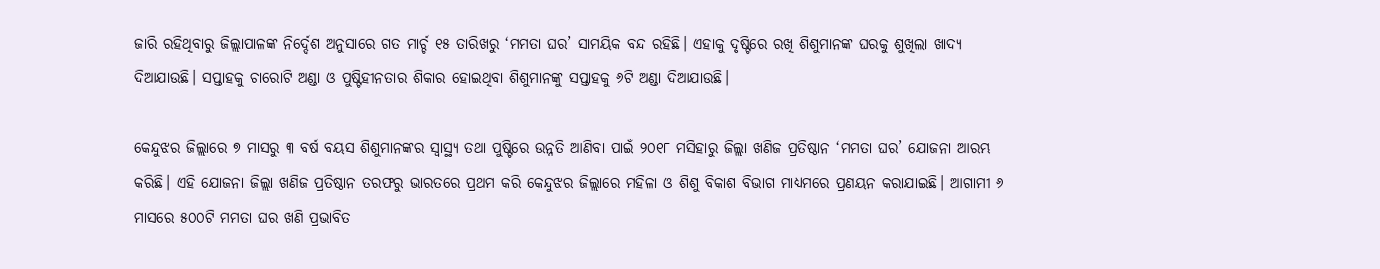ଜାରି ରହିଥିବାରୁ ଜିଲ୍ଲାପାଳଙ୍କ ନିର୍ଦ୍ଦେଶ ଅନୁସାରେ ଗତ ମାର୍ଚ୍ଚ ୧୫ ତାରିଖରୁ ‘ମମତା ଘର’ ସାମୟିକ ବନ୍ଦ ରହିଛି। ଏହାକୁ ଦୃଷ୍ଟିରେ ରଖି ଶିଶୁମାନଙ୍କ ଘରକୁ ଶୁଖିଲା ଖାଦ୍ୟ ଦିଆଯାଉଛି। ସପ୍ତାହକୁ ଚାରୋଟି ଅଣ୍ଡା ଓ ପୁଷ୍ଟିହୀନତାର ଶିକାର ହୋଇଥିବା ଶିଶୁମାନଙ୍କୁ ସପ୍ତାହକୁ ୬ଟି ଅଣ୍ଡା ଦିଆଯାଉଛି।

କେନ୍ଦୁଝର ଜିଲ୍ଲାରେ ୭ ମାସରୁ ୩ ବର୍ଷ ବୟସ ଶିଶୁମାନଙ୍କର ସ୍ଵାସ୍ଥ୍ୟ ତଥା ପୁଷ୍ଟିରେ ଉନ୍ନତି ଆଣିବା ପାଇଁ ୨୦୧୮ ମସିହାରୁ ଜିଲ୍ଲା ଖଣିଜ ପ୍ରତିଷ୍ଠାନ ‘ମମତା ଘର’ ଯୋଜନା ଆରମ୍ଭ କରିଛି। ଏହି ଯୋଜନା ଜିଲ୍ଲା ଖଣିଜ ପ୍ରତିଷ୍ଠାନ ତରଫରୁ ଭାରତରେ ପ୍ରଥମ କରି କେନ୍ଦୁଝର ଜିଲ୍ଲାରେ ମହିଳା ଓ ଶିଶୁ ବିକାଶ ବିଭାଗ ମାଧ୍ୟମରେ ପ୍ରଣୟନ କରାଯାଇଛି। ଆଗାମୀ ୬ ମାସରେ ୫୦୦ଟି ମମତା ଘର ଖଣି ପ୍ରଭାବିତ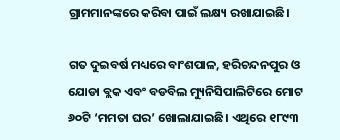ଗ୍ରାମମାନଙ୍କରେ କରିବା ପାଇଁ ଲକ୍ଷ୍ୟ ରଖାଯାଇଛି।

ଗତ ଦୁଇବର୍ଷ ମଧ୍ୟରେ ବାଂଶପାଳ, ହରିଚନ୍ଦନପୁର ଓ ଯୋଡା ବ୍ଲକ ଏବଂ ବଡବିଲ ମ୍ୟୁନିସିପାଲିଟିରେ ମୋଟ ୬୦ଟି ‘ମମତା ଘର’ ଖୋଲାଯାଇଛି। ଏଥିରେ ୧୮୯୩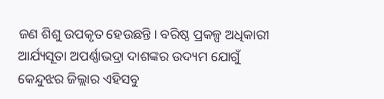ଜଣ ଶିଶୁ ଉପକୃତ ହେଉଛନ୍ତି। ବରିଷ୍ଠ ପ୍ରକଳ୍ପ ଅଧିକାରୀ ଆର୍ଯ୍ୟସୂତା ଅପର୍ଣ୍ଣାଭଦ୍ରା ଦାଶଙ୍କର ଉଦ୍ୟମ ଯୋଗୁଁ କେନ୍ଦୁଝର ଜିଲ୍ଲାର ଏହିସବୁ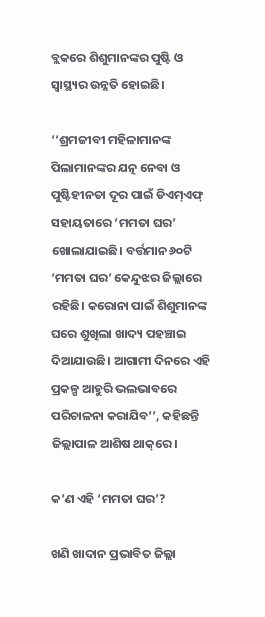ବ୍ଲକରେ ଶିଶୁମାନଙ୍କର ପୁଷ୍ଟି ଓ ସ୍ୱାସ୍ଥ୍ୟର ଉନ୍ନତି ହୋଇଛି।

‘‘ଶ୍ରମଜୀବୀ ମହିଳାମାନଙ୍କ ପିଲାମାନଙ୍କର ଯତ୍ନ ନେବା ଓ ପୁଷ୍ଟିହୀନତା ଦୂର ପାଇଁ ଡିଏମ୍‌ଏଫ୍‌ ସହାୟତାରେ ‘ମମତା ଘର’ ଖୋଲାଯାଇଛି। ବର୍ତ୍ତମାନ ୬୦ଟି ‘ମମତା ଘର’ କେନ୍ଦୁଝର ଜିଲ୍ଲାରେ ରହିଛି। କରୋନା ପାଇଁ ଶିଶୁମାନଙ୍କ ଘରେ ଶୁଖିଲା ଖାଦ୍ୟ ପହଞ୍ଚାଇ ଦିଆଯାଉଛି। ଆଗାମୀ ଦିନରେ ଏହି ପ୍ରକଳ୍ପ ଆହୁରି ଭଲଭାବରେ ପରିଚାଳନା କରାଯିବ’’, କହିଛନ୍ତି ଜିଲ୍ଲାପାଳ ଆଶିଷ ଥାକ୍‌ରେ।

କ’ଣ ଏହି ‘ମମତା ଘର’?

ଖଣି ଖାଦାନ ପ୍ରଭାବିତ ଜିଲ୍ଲା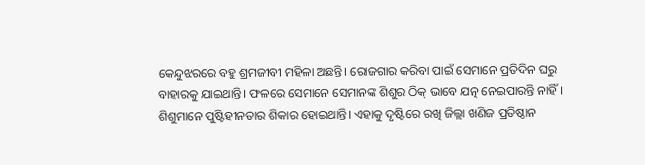କେନ୍ଦୁଝରରେ ବହୁ ଶ୍ରମଜୀବୀ ମହିଳା ଅଛନ୍ତି। ରୋଜଗାର କରିବା ପାଇଁ ସେମାନେ ପ୍ରତିଦିନ ଘରୁ ବାହାରକୁ ଯାଇଥାନ୍ତି। ଫଳରେ ସେମାନେ ସେମାନଙ୍କ ଶିଶୁର ଠିକ୍‌ ଭାବେ ଯତ୍ନ ନେଇପାରନ୍ତି ନାହିଁ। ଶିଶୁମାନେ ପୁଷ୍ଟିହୀନତାର ଶିକାର ହୋଇଥାନ୍ତି। ଏହାକୁ ଦୃଷ୍ଟିରେ ରଖି ଜିଲ୍ଲା ଖଣିଜ ପ୍ରତିଷ୍ଠାନ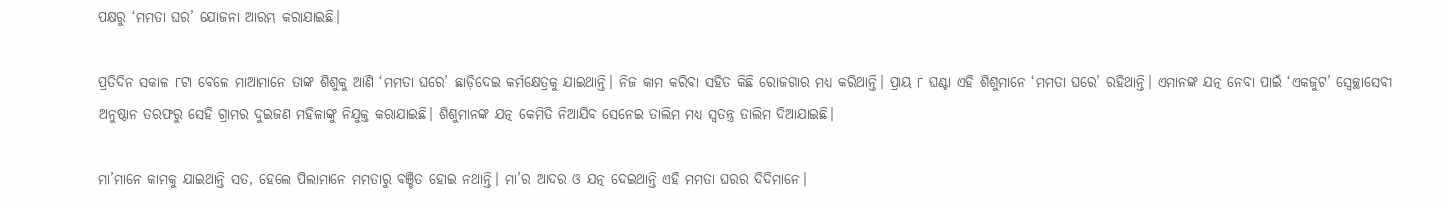ପକ୍ଷରୁ ‘ମମତା ଘର’ ଯୋଜନା ଆରମ୍ଭ କରାଯାଇଛି।

ପ୍ରତିଦିନ ସକାଳ ୮ଟା ବେଳେ ମାଆମାନେ ତାଙ୍କ ଶିଶୁକୁ ଆଣି ‘ମମତା ଘରେ’ ଛାଡ଼ିଦେଇ କର୍ମକ୍ଷେତ୍ରକୁ ଯାଇଥାନ୍ତି। ନିଜ କାମ କରିବା ସହିତ କିଛି ରୋଜଗାର ମଧ୍ୟ କରିଥାନ୍ତି। ପ୍ରାୟ ୮ ଘଣ୍ଟା ଏହି ଶିଶୁମାନେ ‘ମମତା ଘରେ’ ରହିଥାନ୍ତି। ଏମାନଙ୍କ ଯତ୍ନ ନେବା ପାଇଁ ‘ଏକଜୁଟ’ ସ୍ଵେଚ୍ଛାସେବୀ ଅନୁଷ୍ଠାନ ତରଫରୁ ସେହି ଗ୍ରାମର ଦୁଇଜଣ ମହିଳାଙ୍କୁ ନିଯୁକ୍ତ କରାଯାଇଛି। ଶିଶୁମାନଙ୍କ ଯତ୍ନ କେମିତି ନିଆଯିବ ସେନେଇ ତାଲିମ ମଧ୍ୟ ସ୍ଵତନ୍ତ୍ର ତାଲିମ ଦିଆଯାଇଛି।

ମା’ମାନେ କାମକୁ ଯାଇଥାନ୍ତି ସତ, ହେଲେ ପିଲାମାନେ ମମତାରୁ ବଞ୍ଚିତ ହୋଇ ନଥାନ୍ତି। ମା’ର ଆଦର ଓ ଯତ୍ନ ଦେଇଥାନ୍ତି ଏହି ମମତା ଘରର ଦିଦିମାନେ।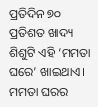ପ୍ରତିଦିନ ୭୦ ପ୍ରତିଶତ ଖାଦ୍ୟ ଶିଶୁଟି ଏହି ‘ମମତା ଘରେ’ ଖାଇଥାଏ। ମମତା ଘରର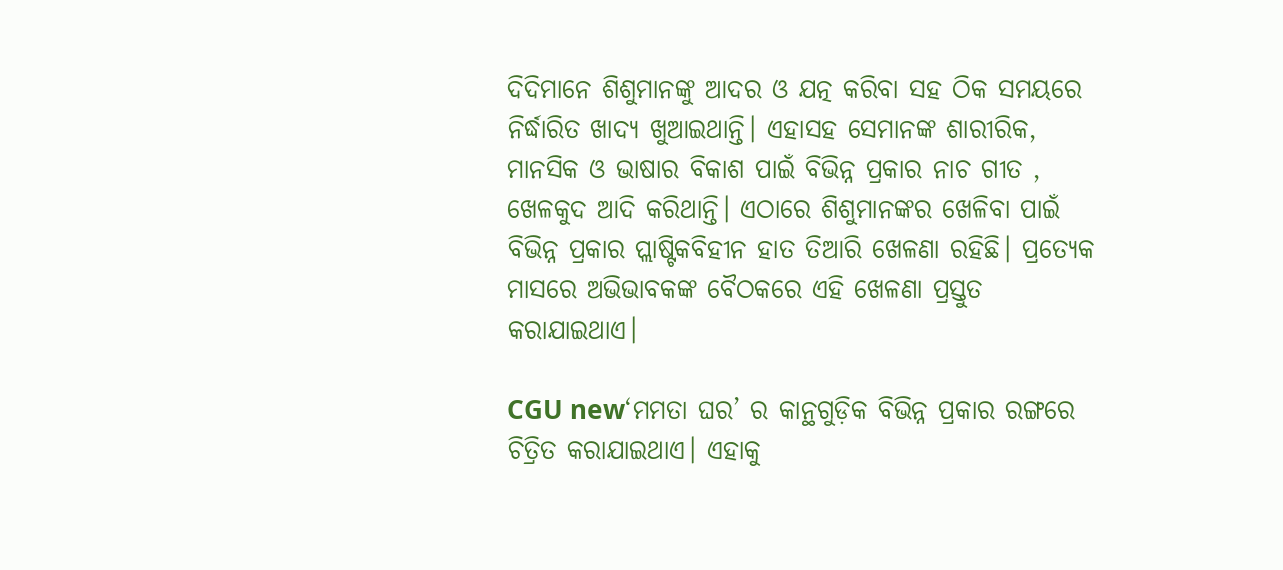ଦିଦିମାନେ ଶିଶୁମାନଙ୍କୁ ଆଦର ଓ ଯତ୍ନ କରିବା ସହ ଠିକ ସମୟରେ ନିର୍ଦ୍ଧାରିତ ଖାଦ୍ୟ ଖୁଆଇଥାନ୍ତି। ଏହାସହ ସେମାନଙ୍କ ଶାରୀରିକ, ମାନସିକ ଓ ଭାଷାର ବିକାଶ ପାଇଁ ବିଭିନ୍ନ ପ୍ରକାର ନାଚ ଗୀତ , ଖେଳକୁଦ ଆଦି କରିଥାନ୍ତି। ଏଠାରେ ଶିଶୁମାନଙ୍କର ଖେଳିବା ପାଇଁ ବିଭିନ୍ନ ପ୍ରକାର ପ୍ଲାଷ୍ଟିକବିହୀନ ହାତ ତିଆରି ଖେଳଣା ରହିଛି। ପ୍ରତ୍ୟେକ ମାସରେ ଅଭିଭାବକଙ୍କ ବୈଠକରେ ଏହି ଖେଳଣା ପ୍ରସ୍ତୁତ କରାଯାଇଥାଏ।

CGU new‘ମମତା ଘର’ ର କାନ୍ଥଗୁଡ଼ିକ ବିଭିନ୍ନ ପ୍ରକାର ରଙ୍ଗରେ ଚିତ୍ରିତ କରାଯାଇଥାଏ। ଏହାକୁ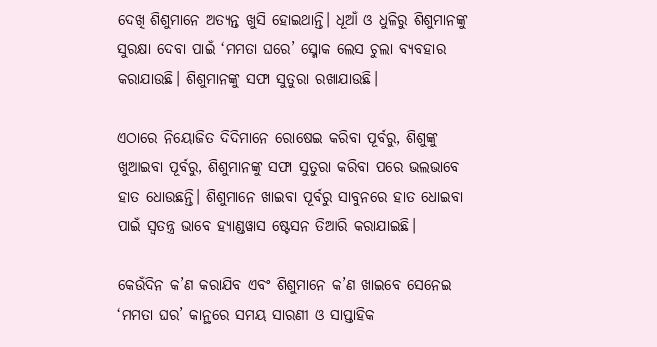ଦେଖି ଶିଶୁମାନେ ଅତ୍ୟନ୍ତ ଖୁସି ହୋଇଥାନ୍ତି। ଧୂଆଁ ଓ ଧୁଳିରୁ ଶିଶୁମାନଙ୍କୁ ସୁରକ୍ଷା ଦେବା ପାଇଁ ‘ମମତା ଘରେ’ ସ୍ମୋକ ଲେସ ଚୁଲା ବ୍ୟବହାର କରାଯାଉଛି। ଶିଶୁମାନଙ୍କୁ ସଫା ସୁତୁରା ରଖାଯାଉଛି।

ଏଠାରେ ନିୟୋଜିତ ଦିଦିମାନେ ରୋଷେଇ କରିବା ପୂର୍ବରୁ, ଶିଶୁଙ୍କୁ ଖୁଆଇବା ପୂର୍ବରୁ, ଶିଶୁମାନଙ୍କୁ ସଫା ସୁତୁରା କରିବା ପରେ ଭଲଭାବେ ହାତ ଧୋଉଛନ୍ତି। ଶିଶୁମାନେ ଖାଇବା ପୂର୍ବରୁ ସାବୁନରେ ହାତ ଧୋଇବା ପାଇଁ ସ୍ଵତନ୍ତ୍ର ଭାବେ ହ୍ୟାଣ୍ଡୱାସ ଷ୍ଟେସନ ତିଆରି କରାଯାଇଛି।

କେଉଁଦିନ କ’ଣ କରାଯିବ ଏବଂ ଶିଶୁମାନେ କ’ଣ ଖାଇବେ ସେନେଇ ‘ମମତା ଘର’ କାନ୍ଥରେ ସମୟ ସାରଣୀ ଓ ସାପ୍ତାହିକ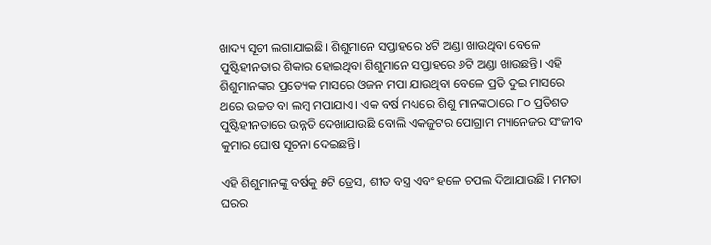ଖାଦ୍ୟ ସୂଚୀ ଲଗାଯାଇଛି। ଶିଶୁମାନେ ସପ୍ତାହରେ ୪ଟି ଅଣ୍ଡା ଖାଉଥିବା ବେଳେ ପୁଷ୍ଟିହୀନତାର ଶିକାର ହୋଇଥିବା ଶିଶୁମାନେ ସପ୍ତାହରେ ୬ଟି ଅଣ୍ଡା ଖାଉଛନ୍ତି। ଏହି ଶିଶୁମାନଙ୍କର ପ୍ରତ୍ୟେକ ମାସରେ ଓଜନ ମପା ଯାଉଥିବା ବେଳେ ପ୍ରତି ଦୁଇ ମାସରେ ଥରେ ଉଚ୍ଚତ ବା ଲମ୍ବ ମପାଯାଏ। ଏକ ବର୍ଷ ମଧ୍ୟରେ ଶିଶୁ ମାନଙ୍କଠାରେ ୮୦ ପ୍ରତିଶତ ପୁଷ୍ଟିହୀନତାରେ ଉନ୍ନତି ଦେଖାଯାଉଛି ବୋଲି ଏକଜୁଟର ପୋଗ୍ରାମ ମ୍ୟାନେଜର ସଂଜୀବ କୁମାର ଘୋଷ ସୂଚନା ଦେଇଛନ୍ତି।

ଏହି ଶିଶୁମାନଙ୍କୁ ବର୍ଷକୁ ୫ଟି ଡ୍ରେସ, ଶୀତ ବସ୍ତ୍ର ଏବଂ ହଳେ ଚପଲ ଦିଆଯାଉଛି। ମମତା ଘରର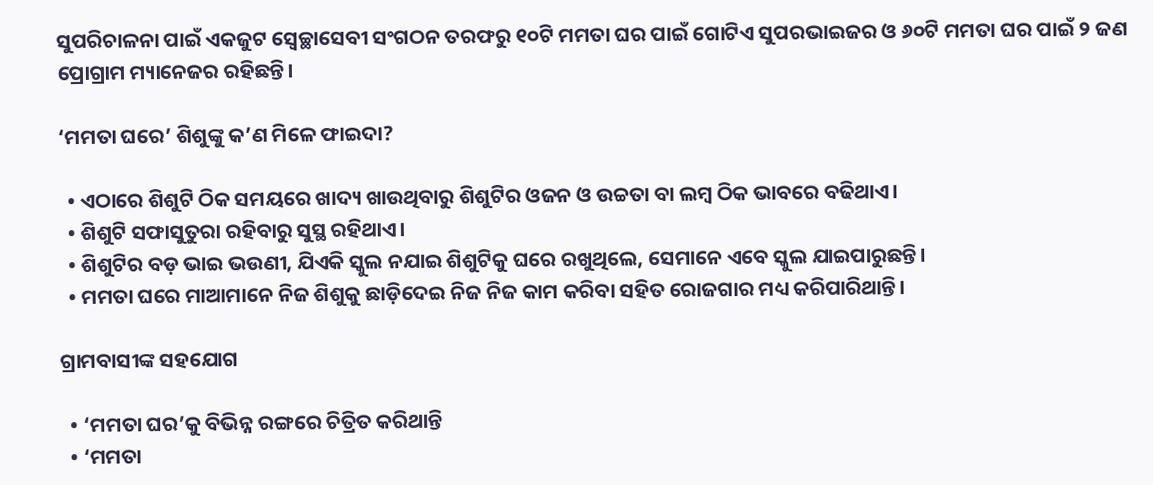ସୁପରିଚାଳନା ପାଇଁ ଏକଜୁଟ ସ୍ଵେଚ୍ଛାସେବୀ ସଂଗଠନ ତରଫରୁ ୧୦ଟି ମମତା ଘର ପାଇଁ ଗୋଟିଏ ସୁପରଭାଇଜର ଓ ୬୦ଟି ମମତା ଘର ପାଇଁ ୨ ଜଣ ପ୍ରୋଗ୍ରାମ ମ୍ୟାନେଜର ରହିଛନ୍ତି।

‘ମମତା ଘରେ’ ଶିଶୁଙ୍କୁ କ’ଣ ମିଳେ ଫାଇଦା?

  • ଏଠାରେ ଶିଶୁଟି ଠିକ ସମୟରେ ଖାଦ୍ୟ ଖାଉଥିବାରୁ ଶିଶୁଟିର ଓଜନ ଓ ଉଚ୍ଚତା ବା ଲମ୍ବ ଠିକ ଭାବରେ ବଢିଥାଏ।
  • ଶିଶୁଟି ସଫାସୁତୁରା ରହିବାରୁ ସୁସ୍ଥ ରହିଥାଏ।
  • ଶିଶୁଟିର ବଡ଼ ଭାଇ ଭଉଣୀ, ଯିଏକି ସ୍କୁଲ ନଯାଇ ଶିଶୁଟିକୁ ଘରେ ରଖୁଥିଲେ, ସେମାନେ ଏବେ ସ୍କୁଲ ଯାଇପାରୁଛନ୍ତି।
  • ମମତା ଘରେ ମାଆମାନେ ନିଜ ଶିଶୁକୁ ଛାଡ଼ିଦେଇ ନିଜ ନିଜ କାମ କରିବା ସହିତ ରୋଜଗାର ମଧ୍ୟ କରିପାରିଥାନ୍ତି।

ଗ୍ରାମବାସୀଙ୍କ ସହଯୋଗ

  • ‘ମମତା ଘର’କୁ ବିଭିନ୍ନ ରଙ୍ଗରେ ଚିତ୍ରିତ କରିଥାନ୍ତି
  • ‘ମମତା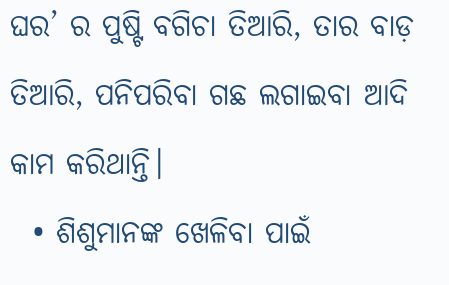ଘର’ ର ପୁଷ୍ଟି ବଗିଚା ତିଆରି, ତାର ବାଡ଼ ତିଆରି, ପନିପରିବା ଗଛ ଲଗାଇବା ଆଦି କାମ କରିଥାନ୍ତି।
  • ଶିଶୁମାନଙ୍କ ଖେଳିବା ପାଇଁ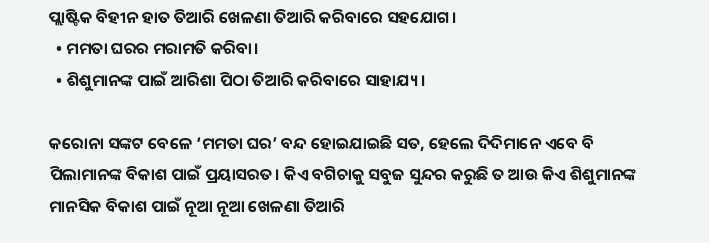ପ୍ଲାଷ୍ଟିକ ବିହୀନ ହାତ ତିଆରି ଖେଳଣା ତିଆରି କରିବାରେ ସହଯୋଗ।
  • ମମତା ଘରର ମରାମତି କରିବା।
  • ଶିଶୁମାନଙ୍କ ପାଇଁ ଆରିଶା ପିଠା ତିଆରି କରିବାରେ ସାହାଯ୍ୟ।

କରୋନା ସଙ୍କଟ ବେଳେ ‘ମମତା ଘର’ ବନ୍ଦ ହୋଇଯାଇଛି ସତ, ହେଲେ ଦିଦିମାନେ ଏବେ ବି ପିଲାମାନଙ୍କ ବିକାଶ ପାଇଁ ପ୍ରୟାସରତ। କିଏ ବଗିଚାକୁ ସବୁଜ ସୁନ୍ଦର କରୁଛି ତ ଆଉ କିଏ ଶିଶୁମାନଙ୍କ ମାନସିକ ବିକାଶ ପାଇଁ ନୂଆ ନୂଆ ଖେଳଣା ତିଆରି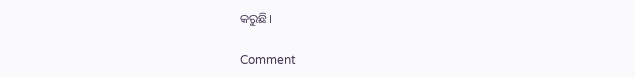କରୁଛି।

Comment